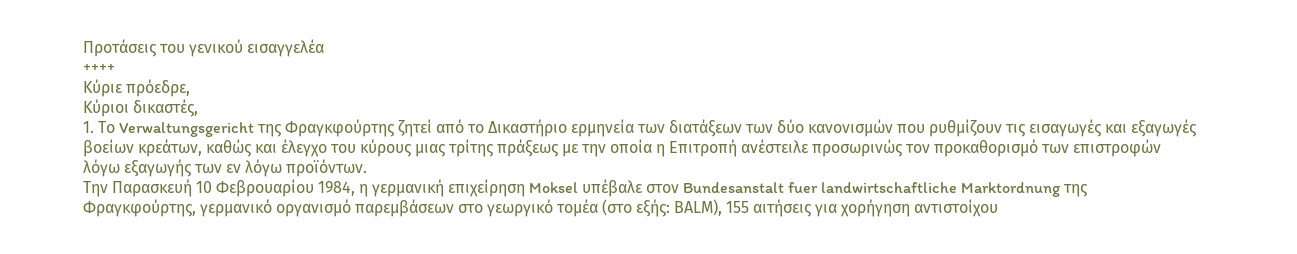Προτάσεις του γενικού εισαγγελέα
++++
Κύριε πρόεδρε,
Κύριοι δικαστές,
1. Το Verwaltungsgericht της Φραγκφούρτης ζητεί από το Δικαστήριο ερμηνεία των διατάξεων των δύο κανονισμών που ρυθμίζουν τις εισαγωγές και εξαγωγές βοείων κρεάτων, καθώς και έλεγχο του κύρους μιας τρίτης πράξεως με την οποία η Επιτροπή ανέστειλε προσωρινώς τον προκαθορισμό των επιστροφών λόγω εξαγωγής των εν λόγω προϊόντων.
Την Παρασκευή 10 Φεβρουαρίου 1984, η γερμανική επιχείρηση Moksel υπέβαλε στον Bundesanstalt fuer landwirtschaftliche Marktordnung της Φραγκφούρτης, γερμανικό οργανισμό παρεμβάσεων στο γεωργικό τομέα (στο εξής: ΒΑLΜ), 155 αιτήσεις για χορήγηση αντιστοίχου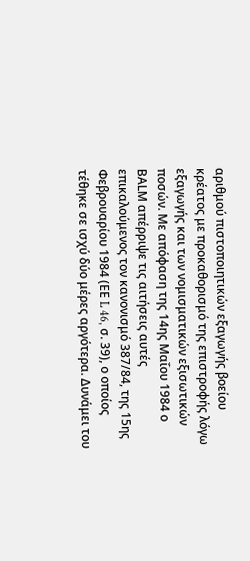αριθμού πιστοποιητικών εξαγωγής βοείου κρέατος με προκαθορισμό της επιστροφής λόγω εξαγωγής και των νομισματικών εξισωτικών ποσών. Με απόφαση της 14ης Μαΐου 1984 ο ΒΑLΜ απέρριψε τις αιτήσεις αυτές επικαλούμενος τον κανονισμό 387/84, της 15ης Φεβρουαρίου 1984 (ΕΕ L 46, σ. 39), ο οποίος τέθηκε σε ισχύ δύο μέρες αργότερα. Δυνάμει του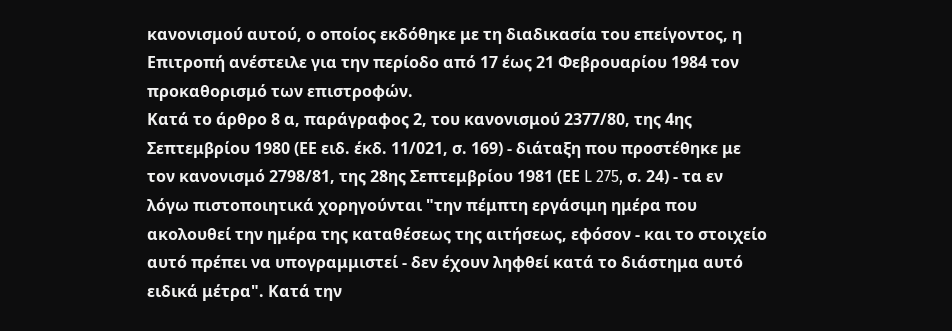κανονισμού αυτού, ο οποίος εκδόθηκε με τη διαδικασία του επείγοντος, η Επιτροπή ανέστειλε για την περίοδο από 17 έως 21 Φεβρουαρίου 1984 τον προκαθορισμό των επιστροφών.
Κατά το άρθρο 8 α, παράγραφος 2, του κανονισμού 2377/80, της 4ης Σεπτεμβρίου 1980 (ΕΕ ειδ. έκδ. 11/021, σ. 169) - διάταξη που προστέθηκε με τον κανονισμό 2798/81, της 28ης Σεπτεμβρίου 1981 (ΕΕ L 275, σ. 24) - τα εν λόγω πιστοποιητικά χορηγούνται "την πέμπτη εργάσιμη ημέρα που ακολουθεί την ημέρα της καταθέσεως της αιτήσεως, εφόσον - και το στοιχείο αυτό πρέπει να υπογραμμιστεί - δεν έχουν ληφθεί κατά το διάστημα αυτό ειδικά μέτρα". Κατά την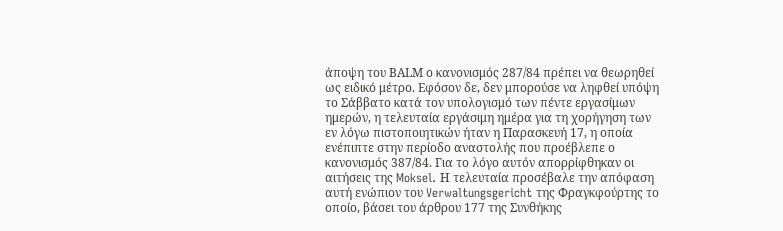άποψη του ΒΑLΜ ο κανονισμός 287/84 πρέπει να θεωρηθεί ως ειδικό μέτρο. Εφόσον δε, δεν μπορούσε να ληφθεί υπόψη το Σάββατο κατά τον υπολογισμό των πέντε εργασίμων ημερών, η τελευταία εργάσιμη ημέρα για τη χορήγηση των εν λόγω πιστοποιητικών ήταν η Παρασκευή 17, η οποία ενέπιπτε στην περίοδο αναστολής που προέβλεπε ο κανονισμός 387/84. Για το λόγο αυτόν απορρίφθηκαν οι αιτήσεις της Moksel. Η τελευταία προσέβαλε την απόφαση αυτή ενώπιον του Verwaltungsgericht της Φραγκφούρτης το οποίο, βάσει του άρθρου 177 της Συνθήκης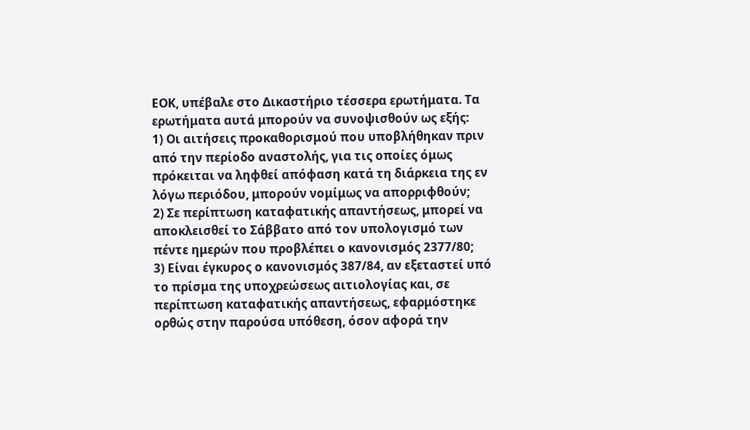ΕΟΚ, υπέβαλε στο Δικαστήριο τέσσερα ερωτήματα. Τα ερωτήματα αυτά μπορούν να συνοψισθούν ως εξής:
1) Οι αιτήσεις προκαθορισμού που υποβλήθηκαν πριν από την περίοδο αναστολής, για τις οποίες όμως πρόκειται να ληφθεί απόφαση κατά τη διάρκεια της εν λόγω περιόδου, μπορούν νομίμως να απορριφθούν;
2) Σε περίπτωση καταφατικής απαντήσεως, μπορεί να αποκλεισθεί το Σάββατο από τον υπολογισμό των πέντε ημερών που προβλέπει ο κανονισμός 2377/80;
3) Είναι έγκυρος ο κανονισμός 387/84, αν εξεταστεί υπό το πρίσμα της υποχρεώσεως αιτιολογίας και, σε περίπτωση καταφατικής απαντήσεως, εφαρμόστηκε ορθώς στην παρούσα υπόθεση, όσον αφορά την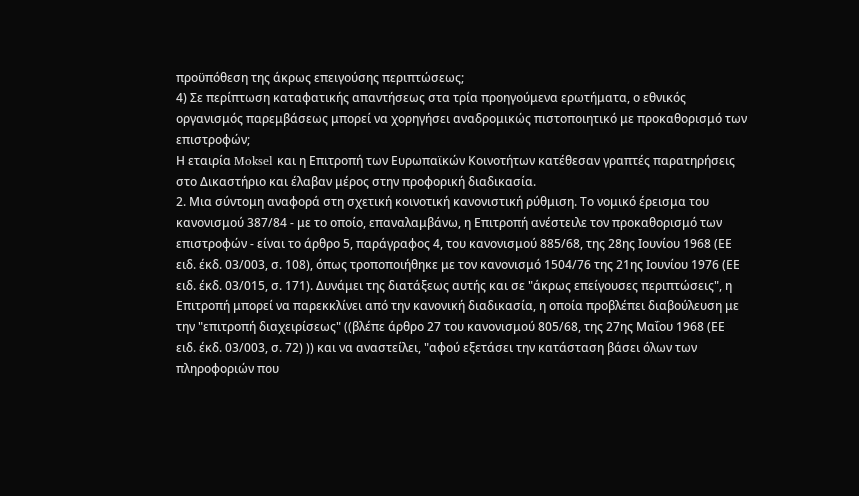προϋπόθεση της άκρως επειγούσης περιπτώσεως;
4) Σε περίπτωση καταφατικής απαντήσεως στα τρία προηγούμενα ερωτήματα, ο εθνικός οργανισμός παρεμβάσεως μπορεί να χορηγήσει αναδρομικώς πιστοποιητικό με προκαθορισμό των επιστροφών;
Η εταιρία Moksel και η Επιτροπή των Ευρωπαϊκών Κοινοτήτων κατέθεσαν γραπτές παρατηρήσεις στο Δικαστήριο και έλαβαν μέρος στην προφορική διαδικασία.
2. Μια σύντομη αναφορά στη σχετική κοινοτική κανονιστική ρύθμιση. Το νομικό έρεισμα του κανονισμού 387/84 - με το οποίο, επαναλαμβάνω, η Επιτροπή ανέστειλε τον προκαθορισμό των επιστροφών - είναι το άρθρο 5, παράγραφος 4, του κανονισμού 885/68, της 28ης Ιουνίου 1968 (ΕΕ ειδ. έκδ. 03/003, σ. 108), όπως τροποποιήθηκε με τον κανονισμό 1504/76 της 21ης Ιουνίου 1976 (ΕΕ ειδ. έκδ. 03/015, σ. 171). Δυνάμει της διατάξεως αυτής και σε "άκρως επείγουσες περιπτώσεις", η Επιτροπή μπορεί να παρεκκλίνει από την κανονική διαδικασία, η οποία προβλέπει διαβούλευση με την "επιτροπή διαχειρίσεως" ((βλέπε άρθρο 27 του κανονισμού 805/68, της 27ης Μαΐου 1968 (ΕΕ ειδ. έκδ. 03/003, σ. 72) )) και να αναστείλει, "αφού εξετάσει την κατάσταση βάσει όλων των πληροφοριών που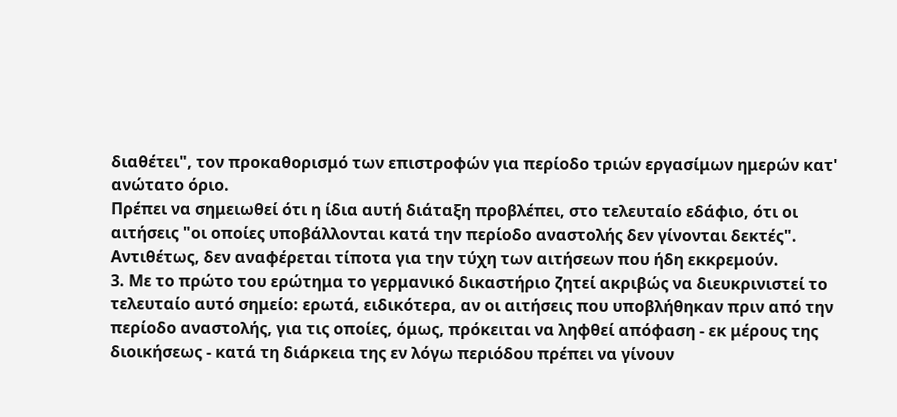διαθέτει", τον προκαθορισμό των επιστροφών για περίοδο τριών εργασίμων ημερών κατ' ανώτατο όριο.
Πρέπει να σημειωθεί ότι η ίδια αυτή διάταξη προβλέπει, στο τελευταίο εδάφιο, ότι οι αιτήσεις "οι οποίες υποβάλλονται κατά την περίοδο αναστολής δεν γίνονται δεκτές". Αντιθέτως, δεν αναφέρεται τίποτα για την τύχη των αιτήσεων που ήδη εκκρεμούν.
3. Με το πρώτο του ερώτημα το γερμανικό δικαστήριο ζητεί ακριβώς να διευκρινιστεί το τελευταίο αυτό σημείο: ερωτά, ειδικότερα, αν οι αιτήσεις που υποβλήθηκαν πριν από την περίοδο αναστολής, για τις οποίες, όμως, πρόκειται να ληφθεί απόφαση - εκ μέρους της διοικήσεως - κατά τη διάρκεια της εν λόγω περιόδου πρέπει να γίνουν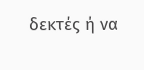δεκτές ή να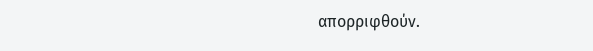απορριφθούν.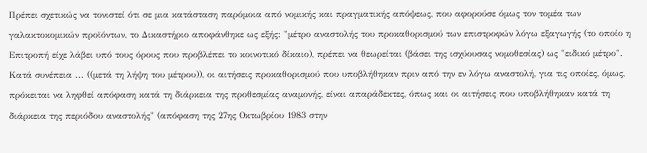Πρέπει σχετικώς να τονιστεί ότι σε μια κατάσταση παρόμοια από νομικής και πραγματικής απόψεως, που αφορούσε όμως τον τομέα των γαλακτοκομικών προϊόντων, το Δικαστήριο αποφάνθηκε ως εξής: "μέτρο αναστολής του προκαθορισμού των επιστροφών λόγω εξαγωγής (το οποίο η Επιτροπή είχε λάβει υπό τους όρους που προβλέπει το κοινοτικό δίκαιο), πρέπει να θεωρείται (βάσει της ισχύουσας νομοθεσίας) ως "ειδικό μέτρο". Κατά συνέπεια ... ((μετά τη λήψη του μέτρου)), οι αιτήσεις προκαθορισμού που υποβλήθηκαν πριν από την εν λόγω αναστολή, για τις οποίες, όμως, πρόκειται να ληφθεί απόφαση κατά τη διάρκεια της προθεσμίας αναμονής, είναι απαράδεκτες, όπως και οι αιτήσεις που υποβλήθηκαν κατά τη διάρκεια της περιόδου αναστολής" (απόφαση της 27ης Οκτωβρίου 1983 στην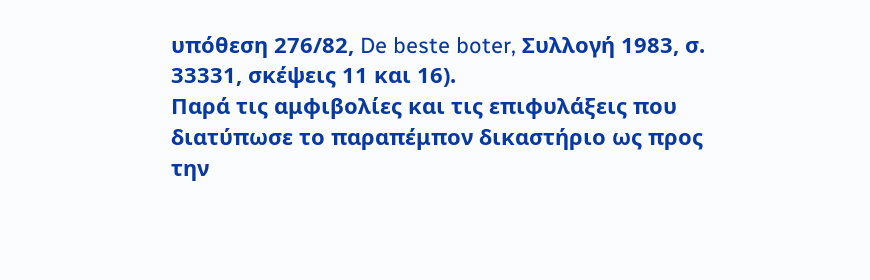υπόθεση 276/82, De beste boter, Συλλογή 1983, σ. 33331, σκέψεις 11 και 16).
Παρά τις αμφιβολίες και τις επιφυλάξεις που διατύπωσε το παραπέμπον δικαστήριο ως προς την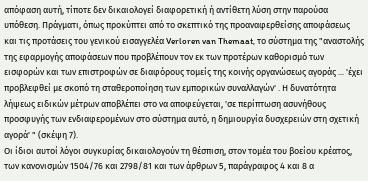απόφαση αυτή, τίποτε δεν δικαιολογεί διαφορετική ή αντίθετη λύση στην παρούσα υπόθεση. Πράγματι, όπως προκύπτει από το σκεπτικό της προαναφερθείσης αποφάσεως και τις προτάσεις του γενικού εισαγγελέα Verloren van Themaat, το σύστημα της "αναστολής της εφαρμογής αποφάσεων που προβλέπουν τον εκ των προτέρων καθορισμό των εισφορών και των επιστροφών σε διαφόρους τομείς της κοινής οργανώσεως αγοράς ... 'έχει προβλεφθεί με σκοπό τη σταθεροποίηση των εμπορικών συναλλαγών' . Η δυνατότητα λήψεως ειδικών μέτρων αποβλέπει στο να αποφεύγεται, 'σε περίπτωση ασυνήθους προσφυγής των ενδιαφερομένων στο σύστημα αυτό, η δημιουργία δυσχερειών στη σχετική αγορά' " (σκέψη 7).
Οι ίδιοι αυτοί λόγοι συγκυρίας δικαιολογούν τη θέσπιση, στον τομέα του βοείου κρέατος, των κανονισμών 1504/76 και 2798/81 και των άρθρων 5, παράγραφος 4 και 8 α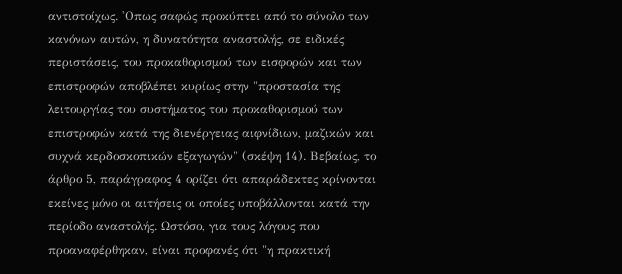αντιστοίχως. 'Οπως σαφώς προκύπτει από το σύνολο των κανόνων αυτών, η δυνατότητα αναστολής, σε ειδικές περιστάσεις, του προκαθορισμού των εισφορών και των επιστροφών αποβλέπει κυρίως στην "προστασία της λειτουργίας του συστήματος του προκαθορισμού των επιστροφών κατά της διενέργειας αιφνίδιων, μαζικών και συχνά κερδοσκοπικών εξαγωγών" (σκέψη 14). Βεβαίως, το άρθρο 5, παράγραφος 4 ορίζει ότι απαράδεκτες κρίνονται εκείνες μόνο οι αιτήσεις οι οποίες υποβάλλονται κατά την περίοδο αναστολής. Ωστόσο, για τους λόγους που προαναφέρθηκαν, είναι προφανές ότι "η πρακτική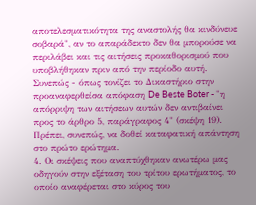αποτελεσματικότητα της αναστολής θα κινδύνευε σοβαρά", αν το απαράδεκτο δεν θα μπορούσε να περιλάβει και τις αιτήσεις προκαθορισμού που υποβλήθηκαν πριν από την περίοδο αυτή. Συνεπώς - όπως τονίζει το Δικαστήριο στην προαναφερθείσα απόφαση De Beste Boter - "η απόρριψη των αιτήσεων αυτών δεν αντιβαίνει προς το άρθρο 5, παράγραφος 4" (σκέψη 19).
Πρέπει, συνεπώς, να δοθεί καταφατική απάντηση στο πρώτο ερώτημα.
4. Οι σκέψεις που αναπτύχθηκαν ανωτέρω μας οδηγούν στην εξέταση του τρίτου ερωτήματος, το οποίο αναφέρεται στο κύρος του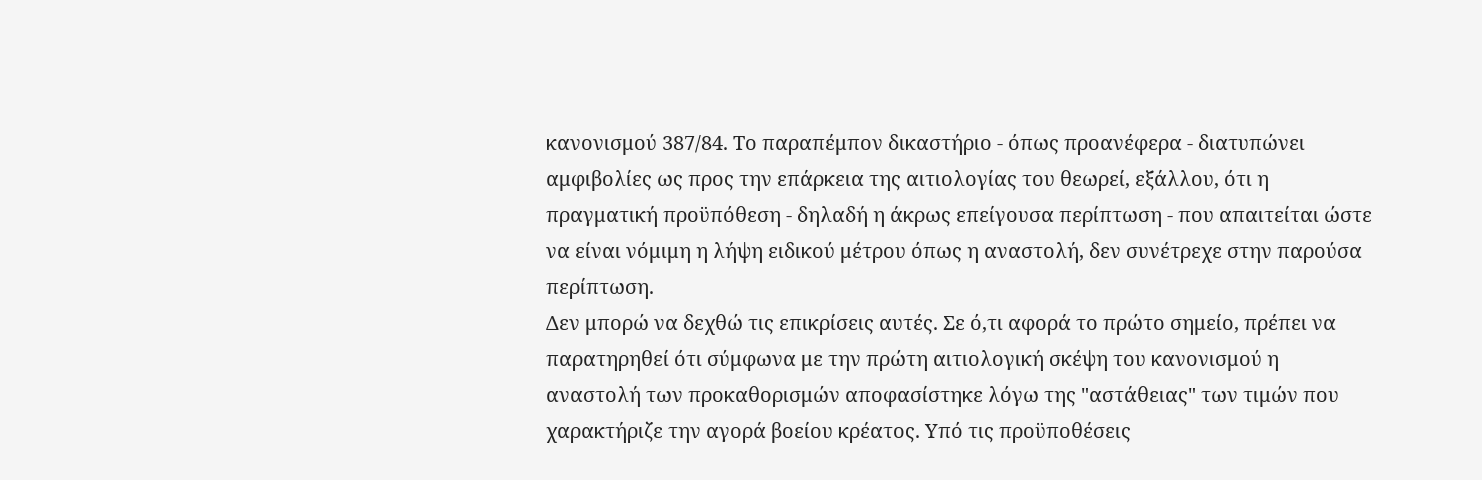κανονισμού 387/84. Το παραπέμπον δικαστήριο - όπως προανέφερα - διατυπώνει αμφιβολίες ως προς την επάρκεια της αιτιολογίας του θεωρεί, εξάλλου, ότι η πραγματική προϋπόθεση - δηλαδή η άκρως επείγουσα περίπτωση - που απαιτείται ώστε να είναι νόμιμη η λήψη ειδικού μέτρου όπως η αναστολή, δεν συνέτρεχε στην παρούσα περίπτωση.
Δεν μπορώ να δεχθώ τις επικρίσεις αυτές. Σε ό,τι αφορά το πρώτο σημείο, πρέπει να παρατηρηθεί ότι σύμφωνα με την πρώτη αιτιολογική σκέψη του κανονισμού η αναστολή των προκαθορισμών αποφασίστηκε λόγω της "αστάθειας" των τιμών που χαρακτήριζε την αγορά βοείου κρέατος. Υπό τις προϋποθέσεις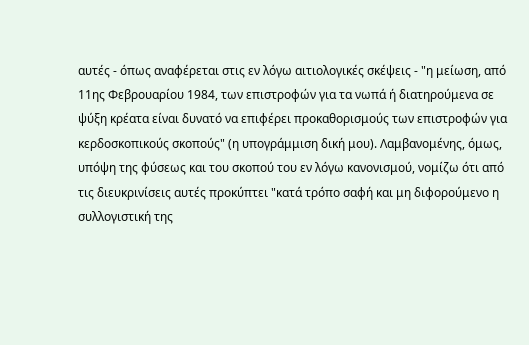αυτές - όπως αναφέρεται στις εν λόγω αιτιολογικές σκέψεις - "η μείωση, από 11ης Φεβρουαρίου 1984, των επιστροφών για τα νωπά ή διατηρούμενα σε ψύξη κρέατα είναι δυνατό να επιφέρει προκαθορισμούς των επιστροφών για κερδοσκοπικούς σκοπούς" (η υπογράμμιση δική μου). Λαμβανομένης, όμως, υπόψη της φύσεως και του σκοπού του εν λόγω κανονισμού, νομίζω ότι από τις διευκρινίσεις αυτές προκύπτει "κατά τρόπο σαφή και μη διφορούμενο η συλλογιστική της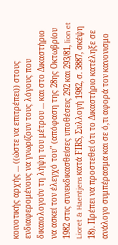κοινοτικής αρχής ... ((ώστε να επιτρέπει)) στους ενδιαφερομένους να γνωρίζουν τους λόγους που δικαιολογούν τη λήψη του μέτρου ... και στο Δικαστήριο να ασκεί τον έλεγχό του" (απόφαση της 28ης Οκτωβρίου 1982 στις συνεκδικασθείσες υποθέσεις 292 και 293/81, lion et Lioret & Haentjens κατά FΙRS, Συλλογή 1982, σ. 3887, σκέψη 18). Πρέπει να προστεθεί ότι το Δικαστήριο κατέληξε σε ανάλογο συμπέρασμα και σε ό,τι αφορά τον κανονισμο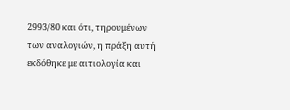2993/80 και ότι, τηρουμένων των αναλογιών, η πράξη αυτή εκδόθηκε με αιτιολογία και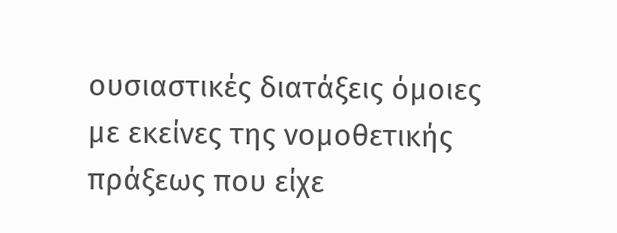ουσιαστικές διατάξεις όμοιες με εκείνες της νομοθετικής πράξεως που είχε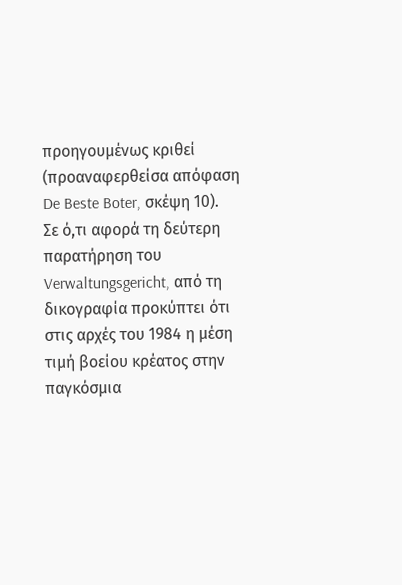προηγουμένως κριθεί (προαναφερθείσα απόφαση De Beste Boter, σκέψη 10).
Σε ό,τι αφορά τη δεύτερη παρατήρηση του Verwaltungsgericht, από τη δικογραφία προκύπτει ότι στις αρχές του 1984 η μέση τιμή βοείου κρέατος στην παγκόσμια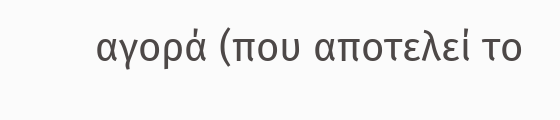αγορά (που αποτελεί το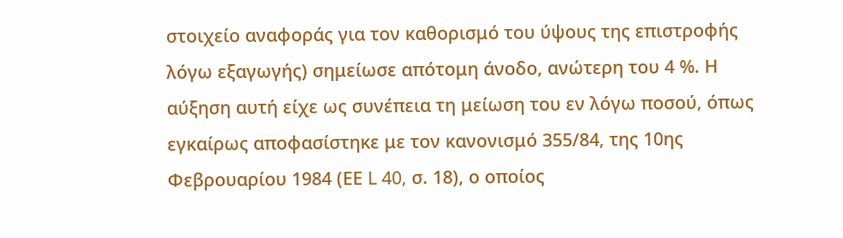στοιχείο αναφοράς για τον καθορισμό του ύψους της επιστροφής λόγω εξαγωγής) σημείωσε απότομη άνοδο, ανώτερη του 4 %. Η αύξηση αυτή είχε ως συνέπεια τη μείωση του εν λόγω ποσού, όπως εγκαίρως αποφασίστηκε με τον κανονισμό 355/84, της 10ης Φεβρουαρίου 1984 (ΕΕ L 40, σ. 18), ο οποίος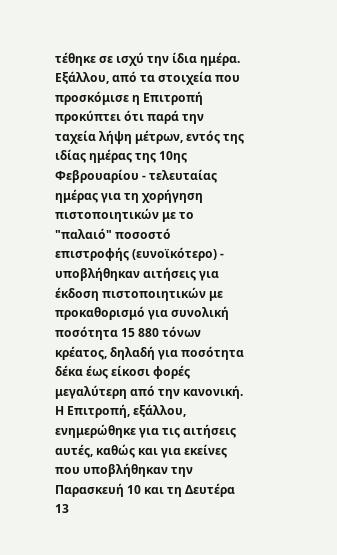τέθηκε σε ισχύ την ίδια ημέρα.
Εξάλλου, από τα στοιχεία που προσκόμισε η Επιτροπή προκύπτει ότι παρά την ταχεία λήψη μέτρων, εντός της ιδίας ημέρας της 10ης Φεβρουαρίου - τελευταίας ημέρας για τη χορήγηση πιστοποιητικών με το "παλαιό" ποσοστό επιστροφής (ευνοϊκότερο) - υποβλήθηκαν αιτήσεις για έκδοση πιστοποιητικών με προκαθορισμό για συνολική ποσότητα 15 880 τόνων κρέατος, δηλαδή για ποσότητα δέκα έως είκοσι φορές μεγαλύτερη από την κανονική. Η Επιτροπή, εξάλλου, ενημερώθηκε για τις αιτήσεις αυτές, καθώς και για εκείνες που υποβλήθηκαν την Παρασκευή 10 και τη Δευτέρα 13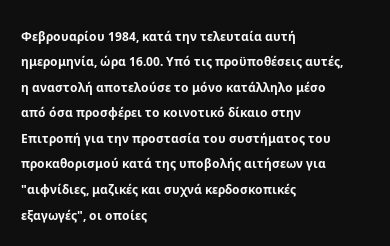Φεβρουαρίου 1984, κατά την τελευταία αυτή ημερομηνία, ώρα 16.00. Υπό τις προϋποθέσεις αυτές, η αναστολή αποτελούσε το μόνο κατάλληλο μέσο από όσα προσφέρει το κοινοτικό δίκαιο στην Επιτροπή για την προστασία του συστήματος του προκαθορισμού κατά της υποβολής αιτήσεων για "αιφνίδιες, μαζικές και συχνά κερδοσκοπικές εξαγωγές", οι οποίες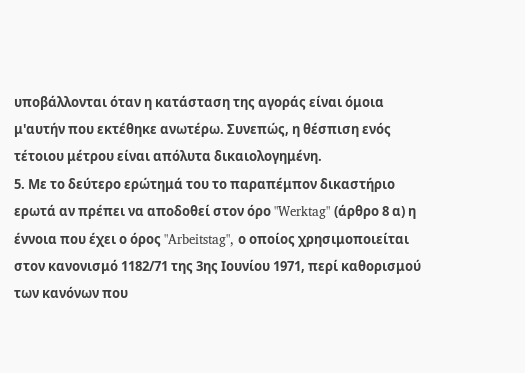υποβάλλονται όταν η κατάσταση της αγοράς είναι όμοια μ'αυτήν που εκτέθηκε ανωτέρω. Συνεπώς, η θέσπιση ενός τέτοιου μέτρου είναι απόλυτα δικαιολογημένη.
5. Με το δεύτερο ερώτημά του το παραπέμπον δικαστήριο ερωτά αν πρέπει να αποδοθεί στον όρο "Werktag" (άρθρο 8 α) η έννοια που έχει ο όρος "Arbeitstag", ο οποίος χρησιμοποιείται στον κανονισμό 1182/71 της 3ης Ιουνίου 1971, περί καθορισμού των κανόνων που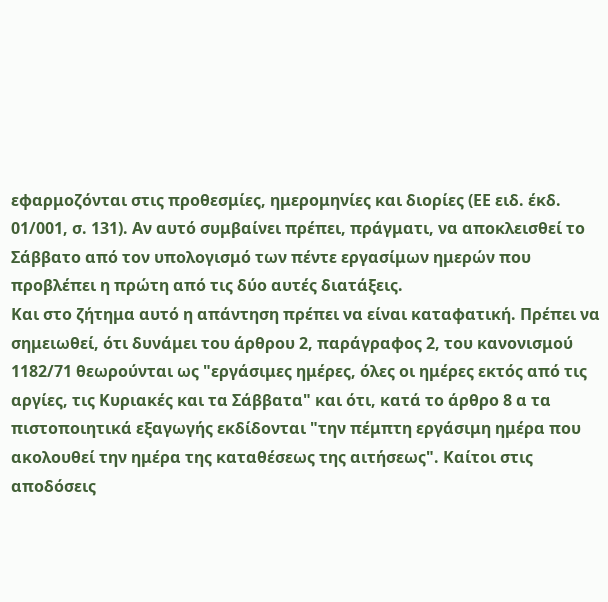εφαρμοζόνται στις προθεσμίες, ημερομηνίες και διορίες (ΕΕ ειδ. έκδ. 01/001, σ. 131). Αν αυτό συμβαίνει πρέπει, πράγματι, να αποκλεισθεί το Σάββατο από τον υπολογισμό των πέντε εργασίμων ημερών που προβλέπει η πρώτη από τις δύο αυτές διατάξεις.
Και στο ζήτημα αυτό η απάντηση πρέπει να είναι καταφατική. Πρέπει να σημειωθεί, ότι δυνάμει του άρθρου 2, παράγραφος 2, του κανονισμού 1182/71 θεωρούνται ως "εργάσιμες ημέρες, όλες οι ημέρες εκτός από τις αργίες, τις Κυριακές και τα Σάββατα" και ότι, κατά το άρθρο 8 α τα πιστοποιητικά εξαγωγής εκδίδονται "την πέμπτη εργάσιμη ημέρα που ακολουθεί την ημέρα της καταθέσεως της αιτήσεως". Καίτοι στις αποδόσεις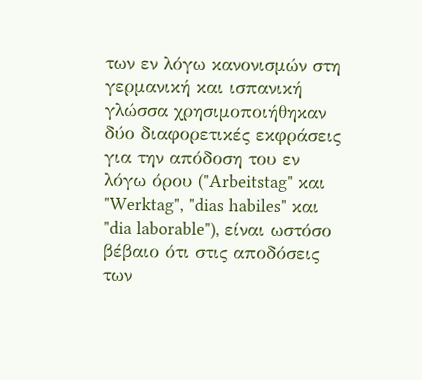των εν λόγω κανονισμών στη γερμανική και ισπανική γλώσσα χρησιμοποιήθηκαν δύο διαφορετικές εκφράσεις για την απόδοση του εν λόγω όρου ("Arbeitstag" και "Werktag", "dias habiles" και "dia laborable"), είναι ωστόσο βέβαιο ότι στις αποδόσεις των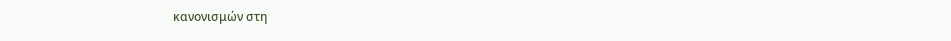κανονισμών στη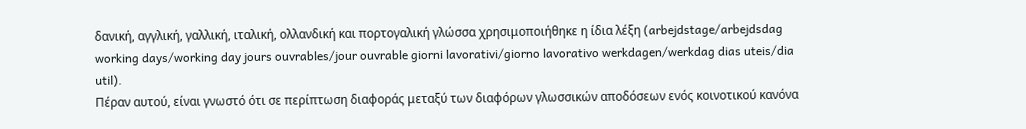δανική, αγγλική, γαλλική, ιταλική, ολλανδική και πορτογαλική γλώσσα χρησιμοποιήθηκε η ίδια λέξη (arbejdstage/arbejdsdag working days/working day jours ouvrables/jour ouvrable giorni lavorativi/giorno lavorativo werkdagen/werkdag dias uteis/dia util).
Πέραν αυτού, είναι γνωστό ότι σε περίπτωση διαφοράς μεταξύ των διαφόρων γλωσσικών αποδόσεων ενός κοινοτικού κανόνα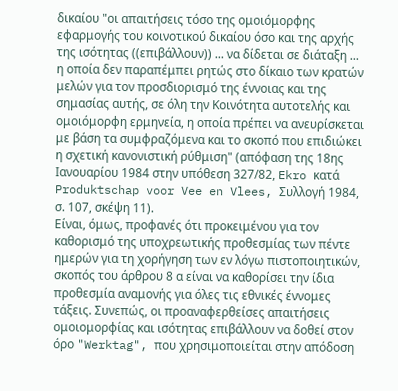δικαίου "οι απαιτήσεις τόσο της ομοιόμορφης εφαρμογής του κοινοτικού δικαίου όσο και της αρχής της ισότητας ((επιβάλλουν)) ... να δίδεται σε διάταξη ... η οποία δεν παραπέμπει ρητώς στο δίκαιο των κρατών μελών για τον προσδιορισμό της έννοιας και της σημασίας αυτής, σε όλη την Κοινότητα αυτοτελής και ομοιόμορφη ερμηνεία, η οποία πρέπει να ανευρίσκεται με βάση τα συμφραζόμενα και το σκοπό που επιδιώκει η σχετική κανονιστική ρύθμιση" (απόφαση της 18ης Ιανουαρίου 1984 στην υπόθεση 327/82, Ekro κατά Produktschap voor Vee en Vlees, Συλλογή 1984, σ. 107, σκέψη 11).
Είναι, όμως, προφανές ότι προκειμένου για τον καθορισμό της υποχρεωτικής προθεσμίας των πέντε ημερών για τη χορήγηση των εν λόγω πιστοποιητικών, σκοπός του άρθρου 8 α είναι να καθορίσει την ίδια προθεσμία αναμονής για όλες τις εθνικές έννομες τάξεις. Συνεπώς, οι προαναφερθείσες απαιτήσεις ομοιομορφίας και ισότητας επιβάλλουν να δοθεί στον όρο "Werktag", που χρησιμοποιείται στην απόδοση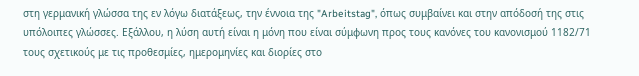στη γερμανική γλώσσα της εν λόγω διατάξεως, την έννοια της "Arbeitstag", όπως συμβαίνει και στην απόδοσή της στις υπόλοιπες γλώσσες. Εξάλλου, η λύση αυτή είναι η μόνη που είναι σύμφωνη προς τους κανόνες του κανονισμού 1182/71 τους σχετικούς με τις προθεσμίες, ημερομηνίες και διορίες στο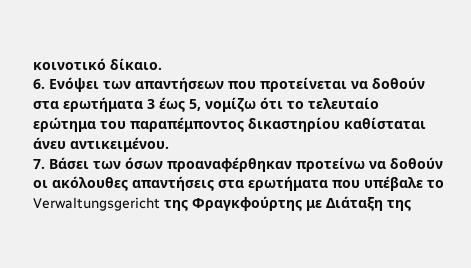κοινοτικό δίκαιο.
6. Ενόψει των απαντήσεων που προτείνεται να δοθούν στα ερωτήματα 3 έως 5, νομίζω ότι το τελευταίο ερώτημα του παραπέμποντος δικαστηρίου καθίσταται άνευ αντικειμένου.
7. Βάσει των όσων προαναφέρθηκαν προτείνω να δοθούν οι ακόλουθες απαντήσεις στα ερωτήματα που υπέβαλε το Verwaltungsgericht της Φραγκφούρτης με Διάταξη της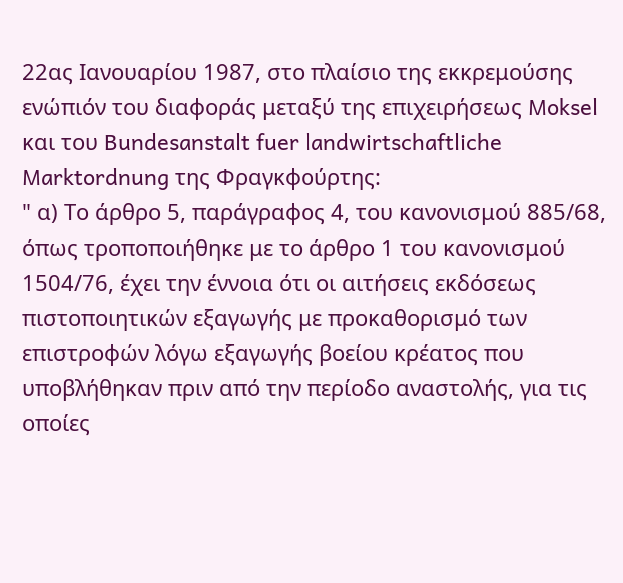22ας Ιανουαρίου 1987, στο πλαίσιο της εκκρεμούσης ενώπιόν του διαφοράς μεταξύ της επιχειρήσεως Moksel και του Bundesanstalt fuer landwirtschaftliche Marktordnung της Φραγκφούρτης:
" α) Το άρθρο 5, παράγραφος 4, του κανονισμού 885/68, όπως τροποποιήθηκε με το άρθρο 1 του κανονισμού 1504/76, έχει την έννοια ότι οι αιτήσεις εκδόσεως πιστοποιητικών εξαγωγής με προκαθορισμό των επιστροφών λόγω εξαγωγής βοείου κρέατος που υποβλήθηκαν πριν από την περίοδο αναστολής, για τις οποίες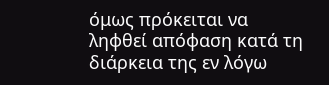όμως πρόκειται να ληφθεί απόφαση κατά τη διάρκεια της εν λόγω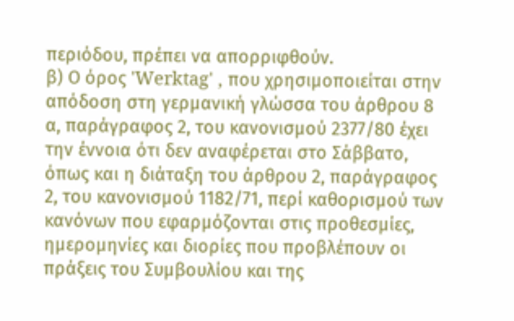περιόδου, πρέπει να απορριφθούν.
β) Ο όρος 'Werktag' , που χρησιμοποιείται στην απόδοση στη γερμανική γλώσσα του άρθρου 8 α, παράγραφος 2, του κανονισμού 2377/80 έχει την έννοια ότι δεν αναφέρεται στο Σάββατο, όπως και η διάταξη του άρθρου 2, παράγραφος 2, του κανονισμού 1182/71, περί καθορισμού των κανόνων που εφαρμόζονται στις προθεσμίες, ημερομηνίες και διορίες που προβλέπουν οι πράξεις του Συμβουλίου και της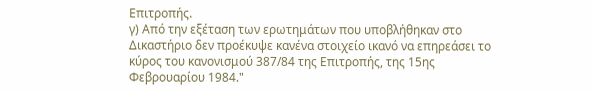Επιτροπής.
γ) Από την εξέταση των ερωτημάτων που υποβλήθηκαν στο Δικαστήριο δεν προέκυψε κανένα στοιχείο ικανό να επηρεάσει το κύρος του κανονισμού 387/84 της Επιτροπής, της 15ης Φεβρουαρίου 1984."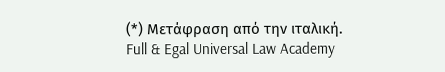(*) Μετάφραση από την ιταλική.
Full & Egal Universal Law Academy